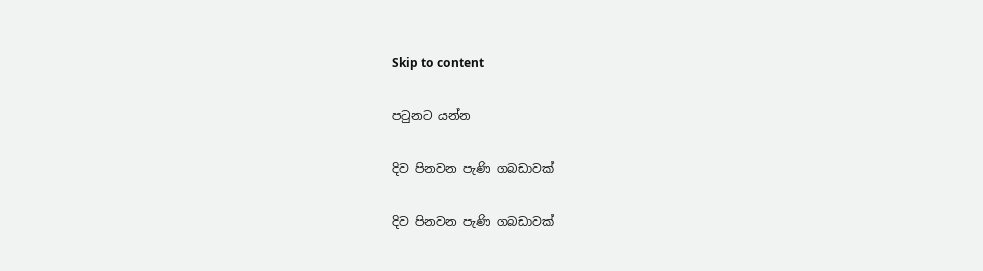Skip to content

පටුනට යන්න

දිව පිනවන පැණි ගබඩාවක්

දිව පිනවන පැණි ගබඩාවක්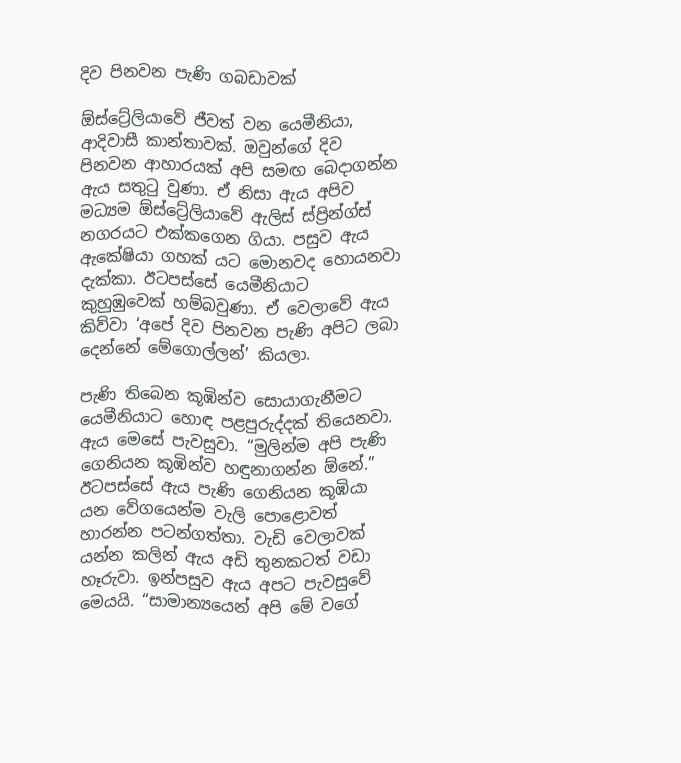දිව පිනවන පැණි ගබඩාවක්

ඕස්ට්‍රේලියාවේ ජීවත් වන යෙමීනියා, ආදිවාසී කාන්තාවක්. ඔවුන්ගේ දිව පිනවන ආහාරයක් අපි සමඟ බෙදාගන්න ඇය සතුටු වුණා. ඒ නිසා ඇය අපිව මධ්‍යම ඕස්ට්‍රේලියාවේ ඇලිස් ස්ප්‍රින්ග්ස් නගරයට එක්කගෙන ගියා. පසුව ඇය ඇකේෂියා ගහක් යට මොනවද හොයනවා දැක්කා. ඊටපස්සේ යෙමීනියාට කුහුඹුවෙක් හම්බවුණා. ඒ වෙලාවේ ඇය කිව්වා ‘අපේ දිව පිනවන පැණි අපිට ලබා දෙන්නේ මේගොල්ලන්’ කියලා.

පැණි තිබෙන කූඹින්ව සොයාගැනීමට යෙමීනියාට හොඳ පළපුරුද්දක් තියෙනවා. ඇය මෙසේ පැවසුවා. “මුලින්ම අපි පැණි ගෙනියන කූඹින්ව හඳුනාගන්න ඕනේ.” ඊටපස්සේ ඇය පැණි ගෙනියන කූඹියා යන වේගයෙන්ම වැලි පොළොවත් හාරන්න පටන්ගත්තා. වැඩි වෙලාවක් යන්න කලින් ඇය අඩි තුනකටත් වඩා හෑරුවා. ඉන්පසුව ඇය අපට පැවසුවේ මෙයයි. “සාමාන්‍යයෙන් අපි මේ වගේ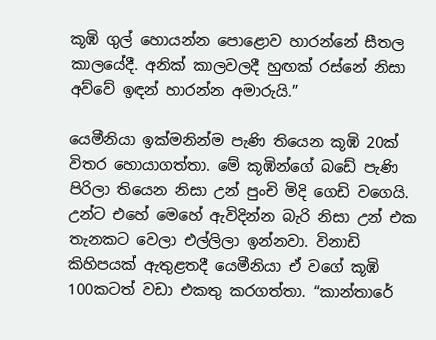කූඹි ගුල් හොයන්න පොළොව හාරන්නේ සීතල කාලයේදී. අනික් කාලවලදී හුඟක් රස්නේ නිසා අව්වේ ඉඳන් හාරන්න අමාරුයි.”

යෙමීනියා ඉක්මනින්ම පැණි තියෙන කූඹි 20ක් විතර හොයාගත්තා. මේ කූඹින්ගේ බඩේ පැණි පිරිලා තියෙන නිසා උන් පුංචි මිදි ගෙඩි වගෙයි. උන්ට එහේ මෙහේ ඇවිදින්න බැරි නිසා උන් එක තැනකට වෙලා එල්ලිලා ඉන්නවා. විනාඩි කිහිපයක් ඇතුළතදී යෙමීනියා ඒ වගේ කූඹි 100කටත් වඩා එකතු කරගත්තා. “කාන්තාරේ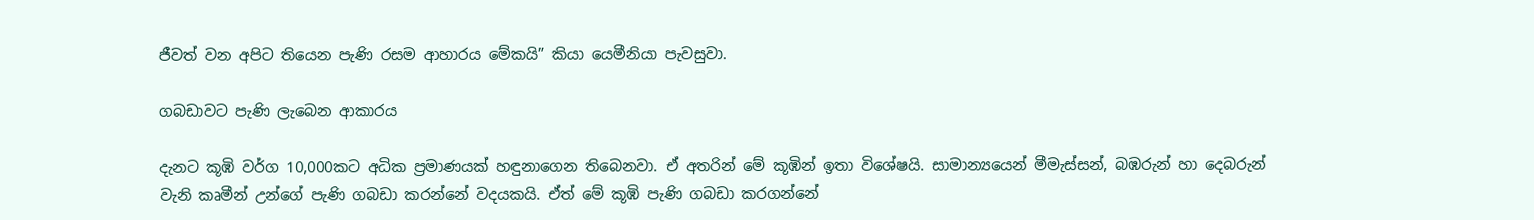ජීවත් වන අපිට තියෙන පැණි රසම ආහාරය මේකයි” කියා යෙමීනියා පැවසුවා.

ගබඩාවට පැණි ලැබෙන ආකාරය

දැනට කූඹි වර්ග 10,000කට අධික ප්‍රමාණයක් හඳුනාගෙන තිබෙනවා. ඒ අතරින් මේ කූඹින් ඉතා විශේෂයි. සාමාන්‍යයෙන් මීමැස්සන්, බඹරුන් හා දෙබරුන් වැනි කෘමීන් උන්ගේ පැණි ගබඩා කරන්නේ වදයකයි. ඒත් මේ කූඹි පැණි ගබඩා කරගන්නේ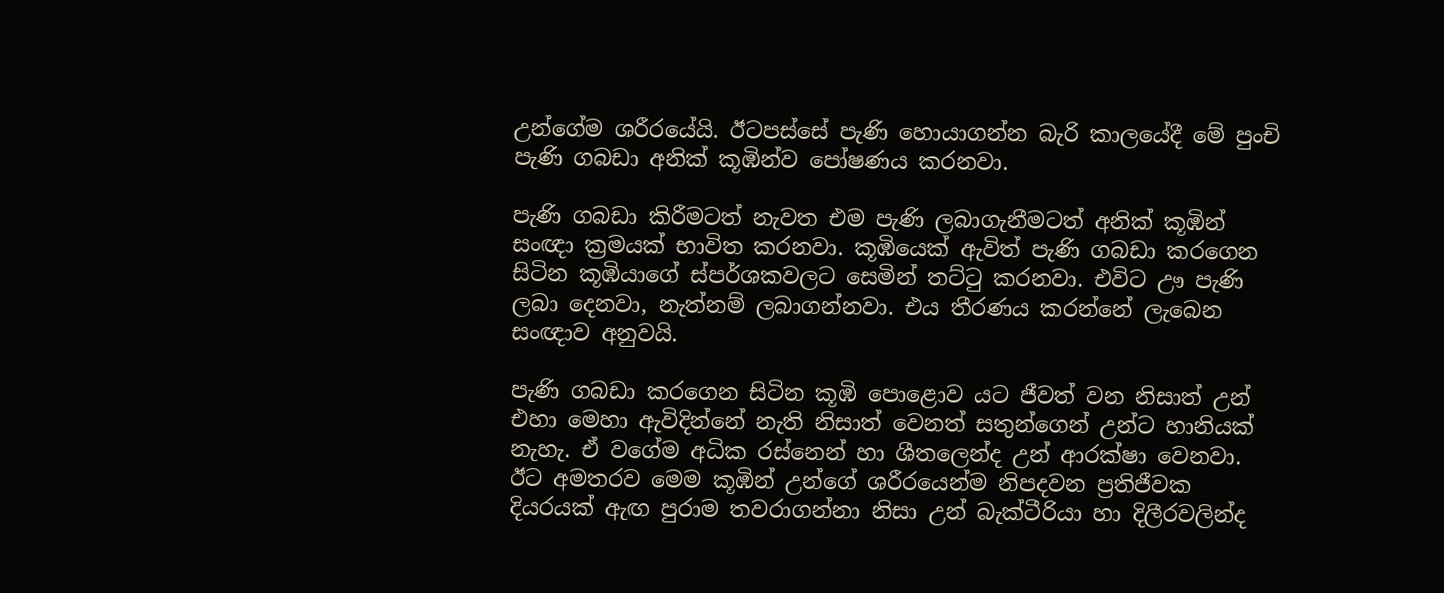උන්ගේම ශරීරයේයි. ඊටපස්සේ පැණි හොයාගන්න බැරි කාලයේදී මේ පුංචි පැණි ගබඩා අනික් කූඹින්ව පෝෂණය කරනවා.

පැණි ගබඩා කිරීමටත් නැවත එම පැණි ලබාගැනීමටත් අනික් කූඹින් සංඥා ක්‍රමයක් භාවිත කරනවා. කූඹියෙක් ඇවිත් පැණි ගබඩා කරගෙන සිටින කූඹියාගේ ස්පර්ශකවලට සෙමින් තට්ටු කරනවා. එවිට ඌ පැණි ලබා දෙනවා, නැත්නම් ලබාගන්නවා. එය තීරණය කරන්නේ ලැබෙන සංඥාව අනුවයි.

පැණි ගබඩා කරගෙන සිටින කූඹි පොළොව යට ජීවත් වන නිසාත් උන් එහා මෙහා ඇවිදින්නේ නැති නිසාත් වෙනත් සතුන්ගෙන් උන්ට හානියක් නැහැ. ඒ වගේම අධික රස්නෙන් හා ශීතලෙන්ද උන් ආරක්ෂා වෙනවා. ඊට අමතරව මෙම කූඹින් උන්ගේ ශරීරයෙන්ම නිපදවන ප්‍රතිජීවක දියරයක් ඇඟ පුරාම තවරාගන්නා නිසා උන් බැක්ටීරියා හා දිලීරවලින්ද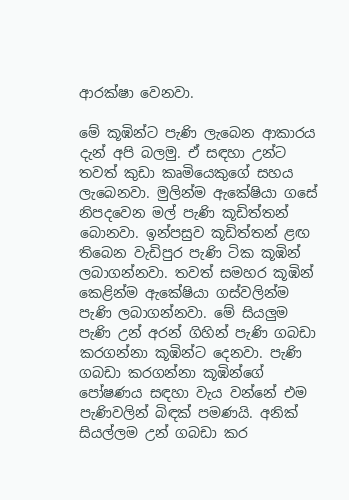ආරක්ෂා වෙනවා.

මේ කූඹින්ට පැණි ලැබෙන ආකාරය දැන් අපි බලමු. ඒ සඳහා උන්ට තවත් කුඩා කෘමියෙකුගේ සහය ලැබෙනවා. මුලින්ම ඇකේෂියා ගසේ නිපදවෙන මල් පැණි කූඩිත්තන් බොනවා. ඉන්පසුව කූඩිත්තන් ළඟ තිබෙන වැඩිපුර පැණි ටික කූඹින් ලබාගන්නවා. තවත් සමහර කූඹින් කෙළින්ම ඇකේෂියා ගස්වලින්ම පැණි ලබාගන්නවා. මේ සියලුම පැණි උන් අරන් ගිහින් පැණි ගබඩා කරගන්නා කූඹින්ට දෙනවා. පැණි ගබඩා කරගන්නා කූඹින්ගේ පෝෂණය සඳහා වැය වන්නේ එම පැණිවලින් බිඳක් පමණයි. අනික් සියල්ලම උන් ගබඩා කර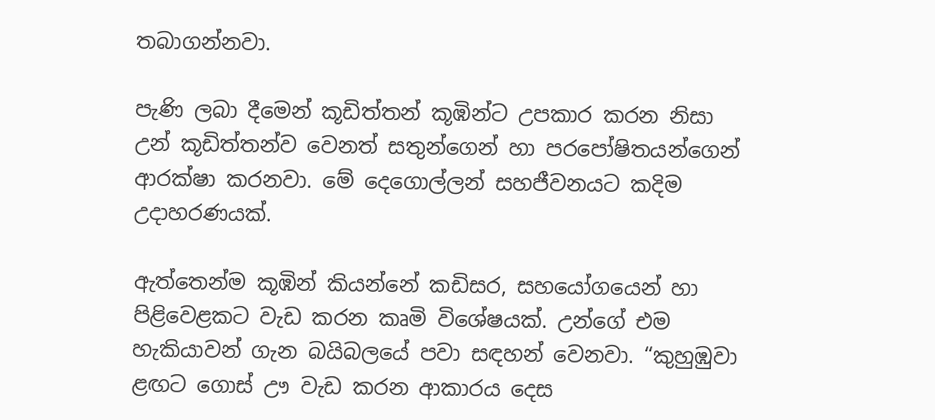තබාගන්නවා.

පැණි ලබා දීමෙන් කූඩිත්තන් කූඹින්ට උපකාර කරන නිසා උන් කූඩිත්තන්ව වෙනත් සතුන්ගෙන් හා පරපෝෂිතයන්ගෙන් ආරක්ෂා කරනවා. මේ දෙගොල්ලන් සහජීවනයට කදිම උදාහරණයක්.

ඇත්තෙන්ම කූඹින් කියන්නේ කඩිසර, සහයෝගයෙන් හා පිළිවෙළකට වැඩ කරන කෘමි විශේෂයක්. උන්ගේ එම හැකියාවන් ගැන බයිබලයේ පවා සඳහන් වෙනවා. “කුහුඹුවා ළඟට ගොස් ඌ වැඩ කරන ආකාරය දෙස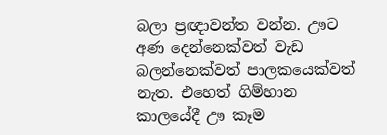බලා ප්‍රඥාවන්ත වන්න. ඌට අණ දෙන්නෙක්වත් වැඩ බලන්නෙක්වත් පාලකයෙක්වත් නැත. එහෙත් ගිම්හාන කාලයේදී ඌ කෑම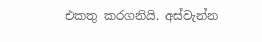එකතු කරගනියි. අස්වැන්න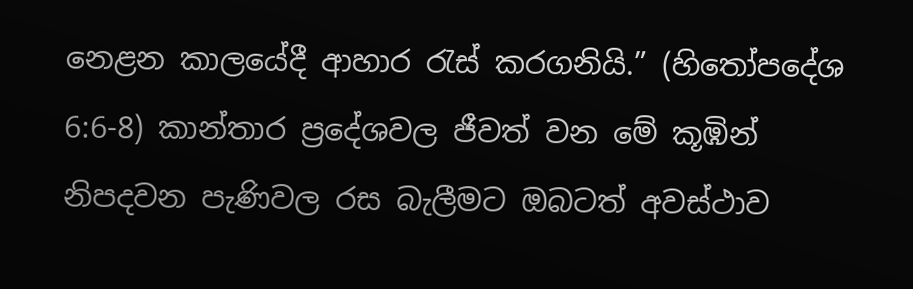නෙළන කාලයේදී ආහාර රැස් කරගනියි.” (හිතෝපදේශ 6:6-8) කාන්තාර ප්‍රදේශවල ජීවත් වන මේ කූඹින් නිපදවන පැණිවල රස බැලීමට ඔබටත් අවස්ථාව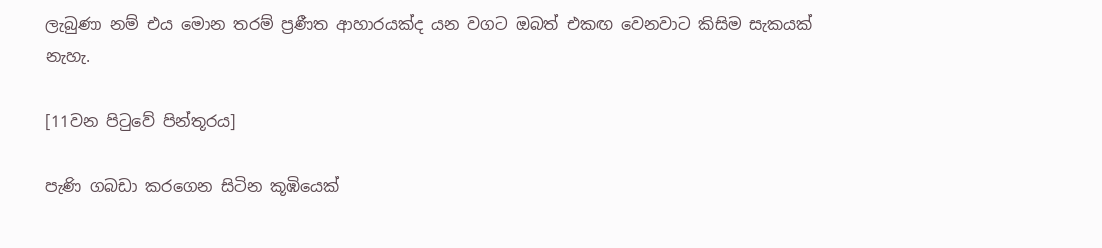ලැබුණා නම් එය මොන තරම් ප්‍රණීත ආහාරයක්ද යන වගට ඔබත් එකඟ වෙනවාට කිසිම සැකයක් නැහැ.

[11වන පිටුවේ පින්තූරය]

පැණි ගබඩා කරගෙන සිටින කූඹියෙක්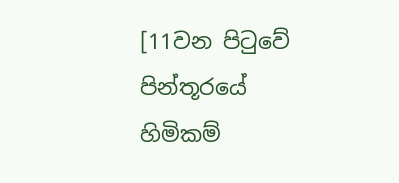[11වන පිටුවේ පින්තූරයේ හිමිකම්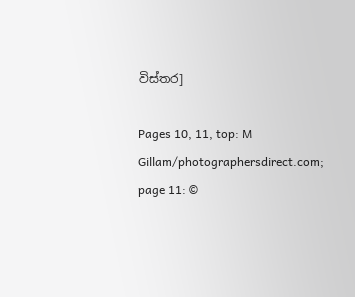විස්තර]

Pages 10, 11, top: M Gillam/photographersdirect.com; page 11: ©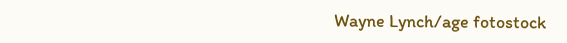Wayne Lynch/age fotostock